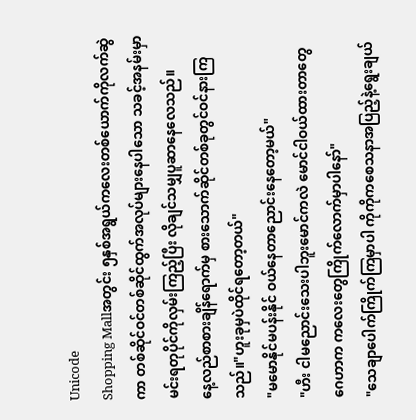Unicode
Shopping Mallအတွင်း ၅နှစ်အရွယ်ကလေးတစ်ယောက်ကိုလက်ဆွဲကာ တစ်ဆိုင်ဝင်တစ်ဆိုင်ထွက်အလုပ်များနေပါသော သခင့်အနမ်းမှာ မင်းရတုပိုင်ကိုလှမ်းကြည့်ပြီး လိုချင်သမျှပူဆာနေလေသည်။
နေ့လည်စာစားချိန်ရောက်မှ စားသောက်ဆိုင်တစ်ခုတွင်ဝင်နားကြသည်။"ဟူးခုမှပဲထိုင်ရတော့တယ်"
"မမောနိုင်မပန်းနိုင် ဝယ်နေတာညောင်းနေတော့မယ်"
"ဟီး ငါမညောင်းသေးပါဘူးမောင်ကလဲ မောင်ငါဝယ်ထားတာတွေဂေဟာက ကလေးတွေကြိုက်လောက်မှာပါနော်"
"သေချာပေါက်ကြိုက်ကြမှာပါ ကိုကိုကစေသနာအပြည့်နဲ့ရွေးချယ်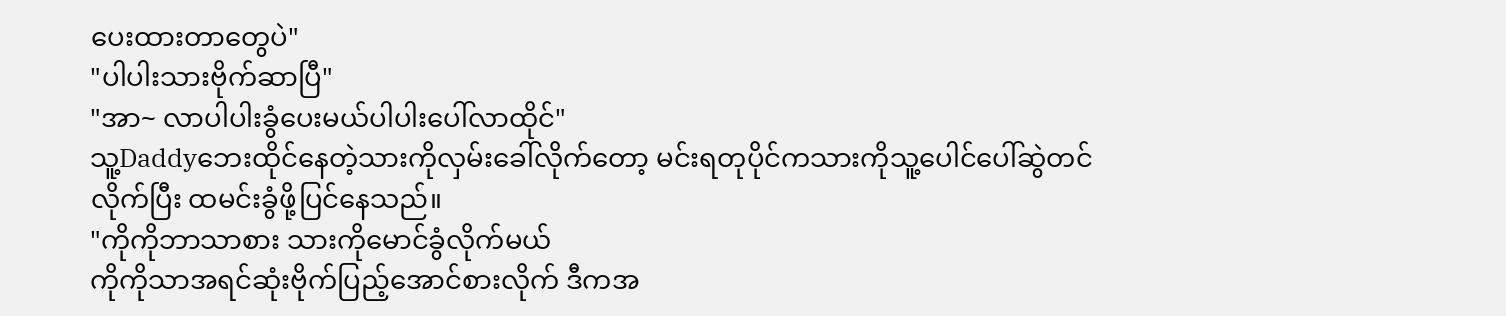ပေးထားတာတွေပဲ"
"ပါပါးသားဗိုက်ဆာပြီ"
"အာ~ လာပါပါးခွံပေးမယ်ပါပါးပေါ်လာထိုင်"
သူ့Daddyဘေးထိုင်နေတဲ့သားကိုလှမ်းခေါ်လိုက်တော့ မင်းရတုပိုင်ကသားကိုသူ့ပေါင်ပေါ်ဆွဲတင်လိုက်ပြီး ထမင်းခွံဖို့ပြင်နေသည်။
"ကိုကိုဘာသာစား သားကိုမောင်ခွံလိုက်မယ်
ကိုကိုသာအရင်ဆုံးဗိုက်ပြည့်အောင်စားလိုက် ဒီကအ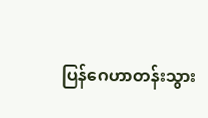ပြန်ဂေဟာတန်းသွား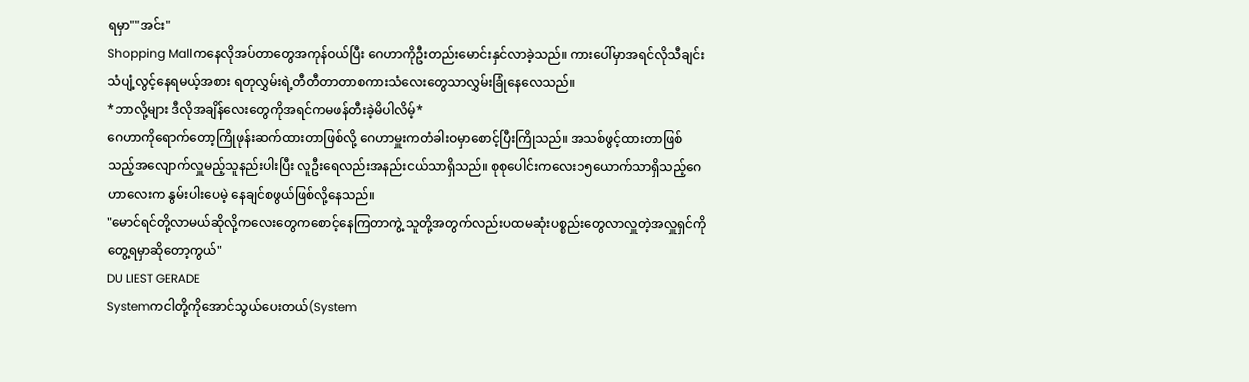ရမှာ""အင်း"
Shopping Mallကနေလိုအပ်တာတွေအကုန်ဝယ်ပြီး ဂေဟာကိုဦးတည်းမောင်းနှင်လာခဲ့သည်။ ကားပေါ်မှာအရင်လိုသီချင်းသံပျံ့လွင့်နေရမယ့်အစား ရတုလွှမ်းရဲ့တီတီတာတာစကားသံလေးတွေသာလွှမ်းခြုံနေလေသည်။
*ဘာလို့များ ဒီလိုအချိန်လေးတွေကိုအရင်ကမဖန်တီးခဲ့မိပါလိမ့်*
ဂေဟာကိုရောက်တော့ကြိုဖုန်းဆက်ထားတာဖြစ်လို့ ဂေဟာမှူးကတံခါးဝမှာစောင့်ပြီးကြိုသည်။ အသစ်ဖွင့်ထားတာဖြစ်သည့်အလျောက်လှူမည့်သူနည်းပါးပြီး လူဦးရေလည်းအနည်းငယ်သာရှိသည်။ စုစုပေါင်းကလေး၁၅ယောက်သာရှိသည့်ဂေဟာလေးက နွမ်းပါးပေမဲ့ နေချင်စဖွယ်ဖြစ်လို့နေသည်။
"မောင်ရင်တို့လာမယ်ဆိုလို့ကလေးတွေကစောင့်နေကြတာကွဲ့ သူတို့အတွက်လည်းပထမဆုံးပစ္စည်းတွေလာလှူတဲ့အလှူရှင်ကိုတွေ့ရမှာဆိုတော့ကွယ်"
DU LIEST GERADE
Systemကငါတို့ကိုအောင်သွယ်ပေးတယ်(System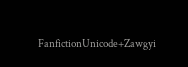FanfictionUnicode+Zawgyi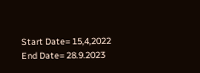Start Date= 15,4,2022 End Date= 28.9.2023